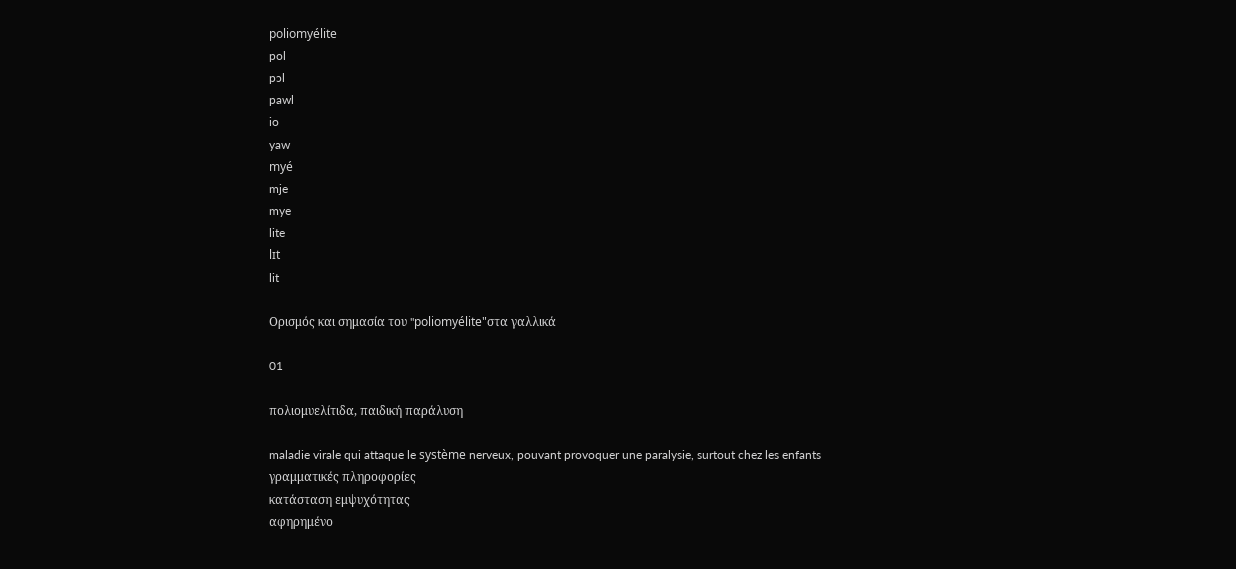poliomyélite
pol
pɔl
pawl
io
yaw
myé
mje
mye
lite
lɪt
lit

Ορισμός και σημασία του "poliomyélite"στα γαλλικά

01

πολιομυελίτιδα, παιδική παράλυση

maladie virale qui attaque le système nerveux, pouvant provoquer une paralysie, surtout chez les enfants
γραμματικές πληροφορίες
κατάσταση εμψυχότητας
αφηρημένο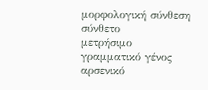μορφολογική σύνθεση
σύνθετο
μετρήσιμο
γραμματικό γένος
αρσενικό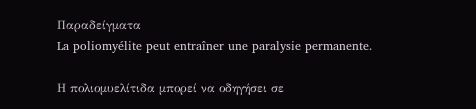Παραδείγματα
La poliomyélite peut entraîner une paralysie permanente.

Η πολιομυελίτιδα μπορεί να οδηγήσει σε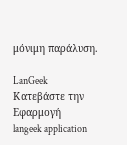μόνιμη παράλυση.

LanGeek
Κατεβάστε την Εφαρμογή
langeek application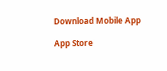Download Mobile App

App Store